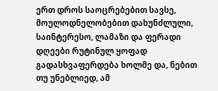ერთ დროს საოცრებებით სავსე, მოულოდნელობებით დახუნძლული, საინტერესო, ლამაზი და ფერადი დღეები რუტინულ ყოფად გადასხვაფერდება ხოლმე და, ნებით თუ უნებლიედ, ამ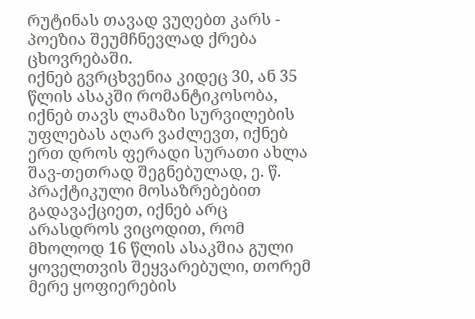რუტინას თავად ვუღებთ კარს - პოეზია შეუმჩნევლად ქრება ცხოვრებაში.
იქნებ გვრცხვენია კიდეც 30, ან 35 წლის ასაკში რომანტიკოსობა, იქნებ თავს ლამაზი სურვილების უფლებას აღარ ვაძლევთ, იქნებ ერთ დროს ფერადი სურათი ახლა შავ-თეთრად შეგნებულად, ე. წ. პრაქტიკული მოსაზრებებით გადავაქციეთ, იქნებ არც არასდროს ვიცოდით, რომ მხოლოდ 16 წლის ასაკშია გული ყოველთვის შეყვარებული, თორემ მერე ყოფიერების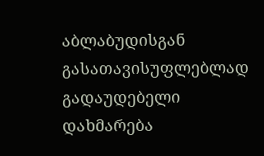აბლაბუდისგან გასათავისუფლებლად გადაუდებელი დახმარება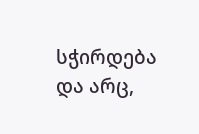სჭირდება და არც,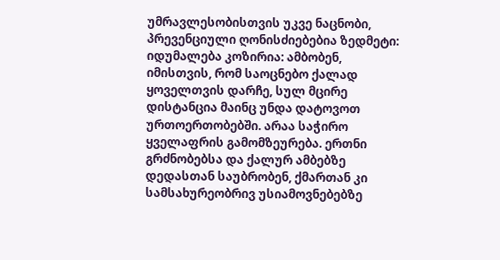უმრავლესობისთვის უკვე ნაცნობი, პრევენციული ღონისძიებებია ზედმეტი:
იდუმალება კოზირია: ამბობენ, იმისთვის, რომ საოცნებო ქალად ყოველთვის დარჩე, სულ მცირე დისტანცია მაინც უნდა დატოვოთ ურთოერთობებში. არაა საჭირო ყველაფრის გამომზეურება. ერთნი გრძნობებსა და ქალურ ამბებზე დედასთან საუბრობენ, ქმართან კი სამსახურეობრივ უსიამოვნებებზე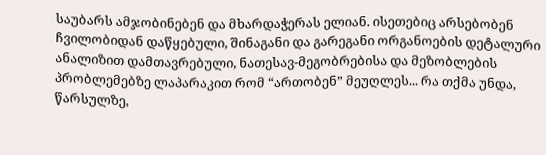საუბარს ამჯობინებენ და მხარდაჭერას ელიან. ისეთებიც არსებობენ ჩვილობიდან დაწყებული, შინაგანი და გარეგანი ორგანოების დეტალური ანალიზით დამთავრებული, ნათესავ-მეგობრებისა და მეზობლების პრობლემებზე ლაპარაკით რომ “ართობენ” მეუღლეს... რა თქმა უნდა, წარსულზე,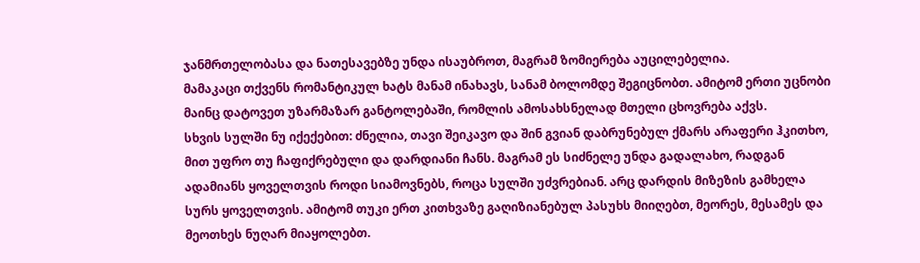ჯანმრთელობასა და ნათესავებზე უნდა ისაუბროთ, მაგრამ ზომიერება აუცილებელია.
მამაკაცი თქვენს რომანტიკულ ხატს მანამ ინახავს, სანამ ბოლომდე შეგიცნობთ. ამიტომ ერთი უცნობი მაინც დატოვეთ უზარმაზარ განტოლებაში, რომლის ამოსახსნელად მთელი ცხოვრება აქვს.
სხვის სულში ნუ იქექებით: ძნელია, თავი შეიკავო და შინ გვიან დაბრუნებულ ქმარს არაფერი ჰკითხო, მით უფრო თუ ჩაფიქრებული და დარდიანი ჩანს. მაგრამ ეს სიძნელე უნდა გადალახო, რადგან ადამიანს ყოველთვის როდი სიამოვნებს, როცა სულში უძვრებიან. არც დარდის მიზეზის გამხელა სურს ყოველთვის. ამიტომ თუკი ერთ კითხვაზე გაღიზიანებულ პასუხს მიიღებთ, მეორეს, მესამეს და მეოთხეს ნუღარ მიაყოლებთ.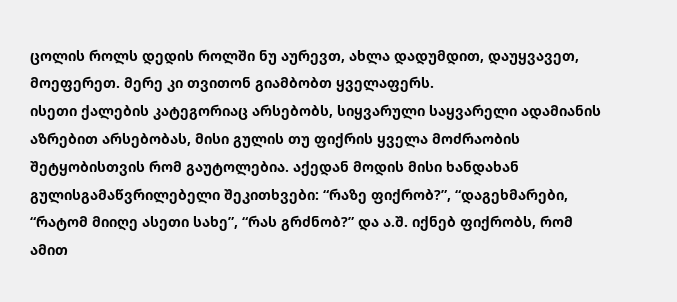ცოლის როლს დედის როლში ნუ აურევთ, ახლა დადუმდით, დაუყვავეთ, მოეფერეთ. მერე კი თვითონ გიამბობთ ყველაფერს.
ისეთი ქალების კატეგორიაც არსებობს, სიყვარული საყვარელი ადამიანის აზრებით არსებობას, მისი გულის თუ ფიქრის ყველა მოძრაობის შეტყობისთვის რომ გაუტოლებია. აქედან მოდის მისი ხანდახან გულისგამაწვრილებელი შეკითხვები: “რაზე ფიქრობ?”, “დაგეხმარები, “რატომ მიიღე ასეთი სახე”, “რას გრძნობ?” და ა.შ. იქნებ ფიქრობს, რომ ამით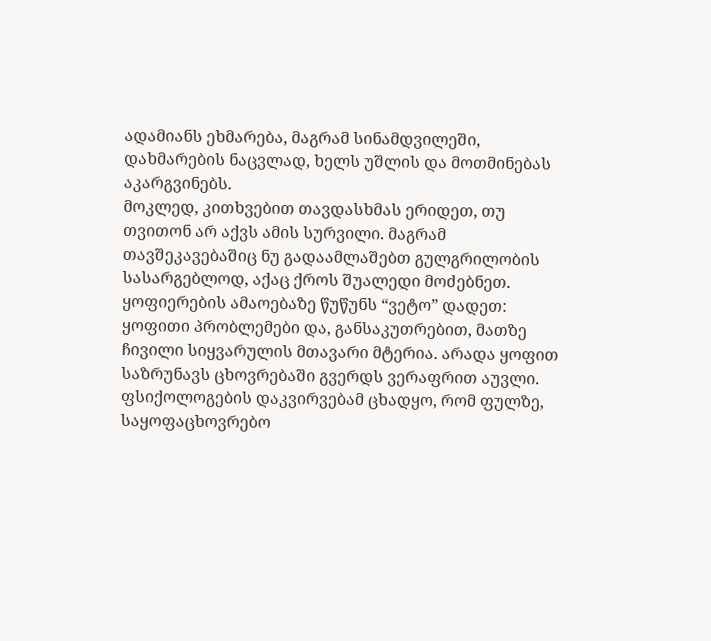ადამიანს ეხმარება, მაგრამ სინამდვილეში, დახმარების ნაცვლად, ხელს უშლის და მოთმინებას აკარგვინებს.
მოკლედ, კითხვებით თავდასხმას ერიდეთ, თუ თვითონ არ აქვს ამის სურვილი. მაგრამ თავშეკავებაშიც ნუ გადაამლაშებთ გულგრილობის სასარგებლოდ, აქაც ქროს შუალედი მოძებნეთ.
ყოფიერების ამაოებაზე წუწუნს “ვეტო” დადეთ: ყოფითი პრობლემები და, განსაკუთრებით, მათზე ჩივილი სიყვარულის მთავარი მტერია. არადა ყოფით საზრუნავს ცხოვრებაში გვერდს ვერაფრით აუვლი.
ფსიქოლოგების დაკვირვებამ ცხადყო, რომ ფულზე, საყოფაცხოვრებო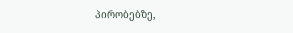პირობებზე,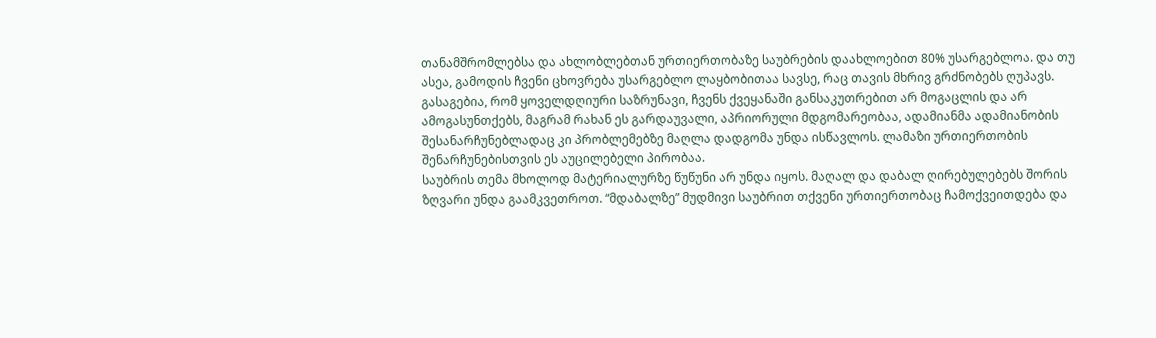თანამშრომლებსა და ახლობლებთან ურთიერთობაზე საუბრების დაახლოებით 80% უსარგებლოა. და თუ ასეა, გამოდის ჩვენი ცხოვრება უსარგებლო ლაყბობითაა სავსე, რაც თავის მხრივ გრძნობებს ღუპავს. გასაგებია, რომ ყოველდღიური საზრუნავი, ჩვენს ქვეყანაში განსაკუთრებით არ მოგაცლის და არ ამოგასუნთქებს, მაგრამ რახან ეს გარდაუვალი, აპრიორული მდგომარეობაა, ადამიანმა ადამიანობის შესანარჩუნებლადაც კი პრობლემებზე მაღლა დადგომა უნდა ისწავლოს. ლამაზი ურთიერთობის შენარჩუნებისთვის ეს აუცილებელი პირობაა.
საუბრის თემა მხოლოდ მატერიალურზე წუწუნი არ უნდა იყოს. მაღალ და დაბალ ღირებულებებს შორის ზღვარი უნდა გაამკვეთროთ. “მდაბალზე” მუდმივი საუბრით თქვენი ურთიერთობაც ჩამოქვეითდება და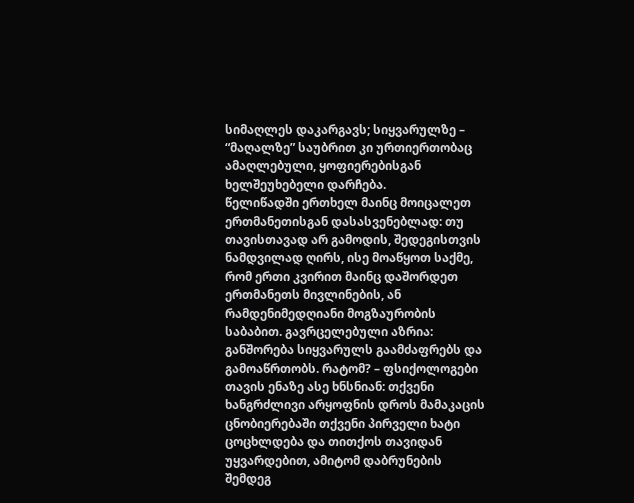სიმაღლეს დაკარგავს; სიყვარულზე – “მაღალზე” საუბრით კი ურთიერთობაც ამაღლებული, ყოფიერებისგან ხელშეუხებელი დარჩება.
წელიწადში ერთხელ მაინც მოიცალეთ ერთმანეთისგან დასასვენებლად: თუ თავისთავად არ გამოდის, შედეგისთვის ნამდვილად ღირს, ისე მოაწყოთ საქმე, რომ ერთი კვირით მაინც დაშორდეთ ერთმანეთს მივლინების, ან რამდენიმედღიანი მოგზაურობის საბაბით. გავრცელებული აზრია: განშორება სიყვარულს გაამძაფრებს და გამოაწრთობს. რატომ? – ფსიქოლოგები თავის ენაზე ასე ხნსნიან: თქვენი ხანგრძლივი არყოფნის დროს მამაკაცის ცნობიერებაში თქვენი პირველი ხატი ცოცხლდება და თითქოს თავიდან უყვარდებით, ამიტომ დაბრუნების შემდეგ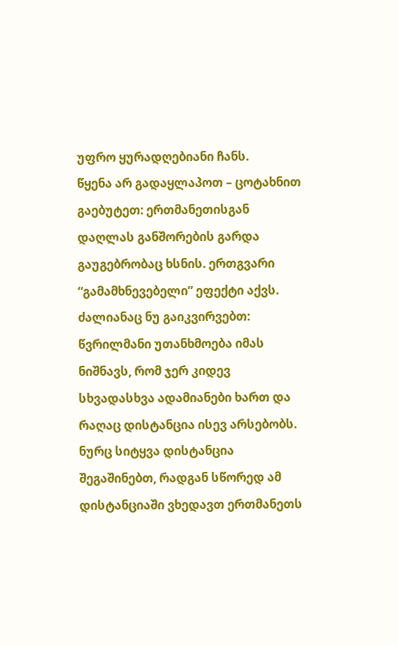უფრო ყურადღებიანი ჩანს.
წყენა არ გადაყლაპოთ – ცოტახნით გაებუტეთ: ერთმანეთისგან დაღლას განშორების გარდა გაუგებრობაც ხსნის. ერთგვარი “გამამხნევებელი” ეფექტი აქვს. ძალიანაც ნუ გაიკვირვებთ: წვრილმანი უთანხმოება იმას ნიშნავს, რომ ჯერ კიდევ სხვადასხვა ადამიანები ხართ და რაღაც დისტანცია ისევ არსებობს. ნურც სიტყვა დისტანცია შეგაშინებთ, რადგან სწორედ ამ დისტანციაში ვხედავთ ერთმანეთს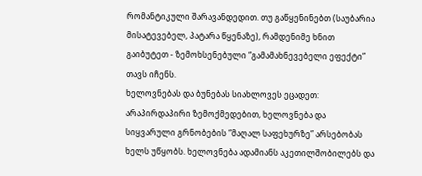რომანტიკული შარავანდედით. თუ გაწყენინებთ (საუბარია მისატევებელ, პატარა წყენაზე), რამდენიმე ხნით გაიბუტეთ - ზემოხსენებული “გამამახნევებელი ეფექტი” თავს იჩენს.
ხელოვნებას და ბუნებას სიახლოვეს ეცადეთ: არაპირდაპირი ზემოქმედებით, ხელოვნება და სიყვარული გრნობების “მაღალ საფეხურზე” არსებობას ხელს უწყობს. ხელოვნება ადამიანს აკეთილშობილებს და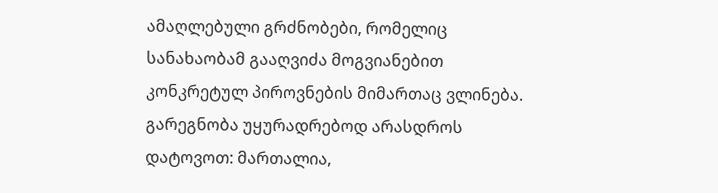ამაღლებული გრძნობები, რომელიც სანახაობამ გააღვიძა მოგვიანებით კონკრეტულ პიროვნების მიმართაც ვლინება.
გარეგნობა უყურადრებოდ არასდროს დატოვოთ: მართალია,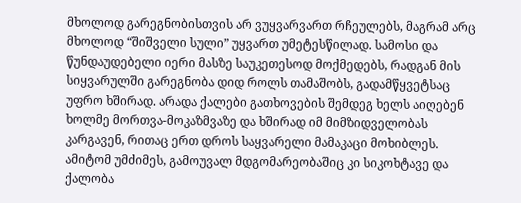მხოლოდ გარეგნობისთვის არ ვუყვარვართ რჩეულებს, მაგრამ არც მხოლოდ “შიშველი სული” უყვართ უმეტესწილად. სამოსი და წუნდაუდებელი იერი მასზე საუკეთესოდ მოქმედებს, რადგან მის სიყვარულში გარეგნობა დიდ როლს თამაშობს, გადამწყვეტსაც უფრო ხშირად. არადა ქალები გათხოვების შემდეგ ხელს აიღებენ ხოლმე მორთვა-მოკაზმვაზე და ხშირად იმ მიმზიდველობას კარგავენ, რითაც ერთ დროს საყვარელი მამაკაცი მოხიბლეს. ამიტომ უმძიმეს, გამოუვალ მდგომარეობაშიც კი სიკოხტავე და ქალობა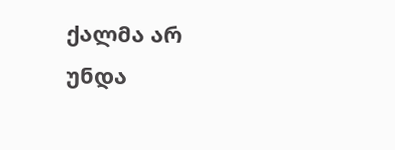ქალმა არ უნდა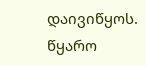დაივიწყოს.
წყარო